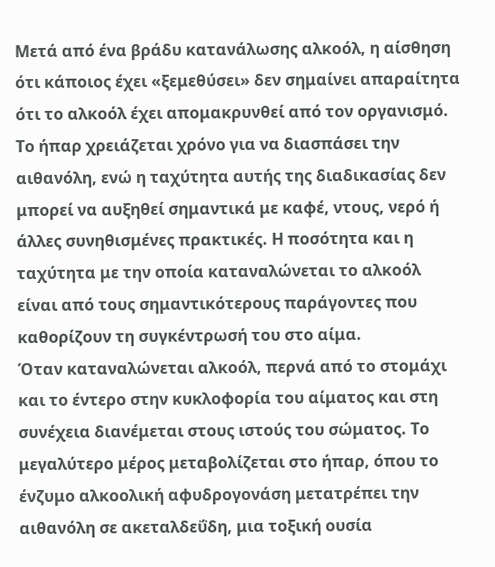Μετά από ένα βράδυ κατανάλωσης αλκοόλ, η αίσθηση ότι κάποιος έχει «ξεμεθύσει» δεν σημαίνει απαραίτητα ότι το αλκοόλ έχει απομακρυνθεί από τον οργανισμό. Το ήπαρ χρειάζεται χρόνο για να διασπάσει την αιθανόλη, ενώ η ταχύτητα αυτής της διαδικασίας δεν μπορεί να αυξηθεί σημαντικά με καφέ, ντους, νερό ή άλλες συνηθισμένες πρακτικές. Η ποσότητα και η ταχύτητα με την οποία καταναλώνεται το αλκοόλ είναι από τους σημαντικότερους παράγοντες που καθορίζουν τη συγκέντρωσή του στο αίμα.
Όταν καταναλώνεται αλκοόλ, περνά από το στομάχι και το έντερο στην κυκλοφορία του αίματος και στη συνέχεια διανέμεται στους ιστούς του σώματος. Το μεγαλύτερο μέρος μεταβολίζεται στο ήπαρ, όπου το ένζυμο αλκοολική αφυδρογονάση μετατρέπει την αιθανόλη σε ακεταλδεΰδη, μια τοξική ουσία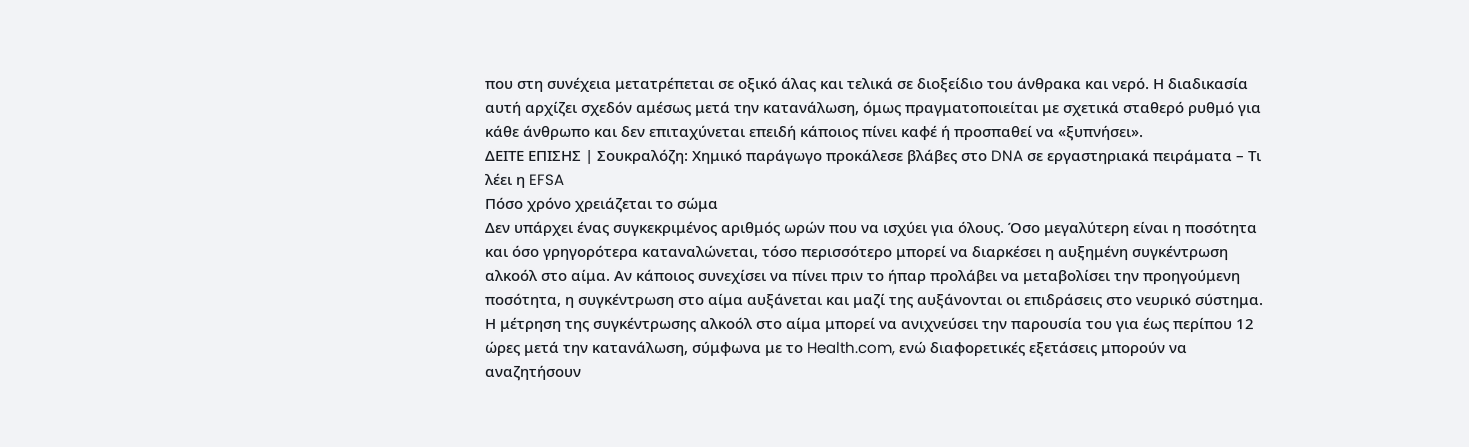που στη συνέχεια μετατρέπεται σε οξικό άλας και τελικά σε διοξείδιο του άνθρακα και νερό. Η διαδικασία αυτή αρχίζει σχεδόν αμέσως μετά την κατανάλωση, όμως πραγματοποιείται με σχετικά σταθερό ρυθμό για κάθε άνθρωπο και δεν επιταχύνεται επειδή κάποιος πίνει καφέ ή προσπαθεί να «ξυπνήσει».
ΔΕΙΤΕ ΕΠΙΣΗΣ | Σουκραλόζη: Χημικό παράγωγο προκάλεσε βλάβες στο DNA σε εργαστηριακά πειράματα – Τι λέει η EFSA
Πόσο χρόνο χρειάζεται το σώμα
Δεν υπάρχει ένας συγκεκριμένος αριθμός ωρών που να ισχύει για όλους. Όσο μεγαλύτερη είναι η ποσότητα και όσο γρηγορότερα καταναλώνεται, τόσο περισσότερο μπορεί να διαρκέσει η αυξημένη συγκέντρωση αλκοόλ στο αίμα. Αν κάποιος συνεχίσει να πίνει πριν το ήπαρ προλάβει να μεταβολίσει την προηγούμενη ποσότητα, η συγκέντρωση στο αίμα αυξάνεται και μαζί της αυξάνονται οι επιδράσεις στο νευρικό σύστημα.
Η μέτρηση της συγκέντρωσης αλκοόλ στο αίμα μπορεί να ανιχνεύσει την παρουσία του για έως περίπου 12 ώρες μετά την κατανάλωση, σύμφωνα με το Health.com, ενώ διαφορετικές εξετάσεις μπορούν να αναζητήσουν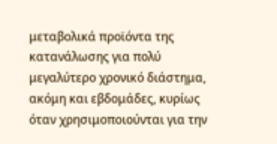μεταβολικά προϊόντα της κατανάλωσης για πολύ μεγαλύτερο χρονικό διάστημα, ακόμη και εβδομάδες, κυρίως όταν χρησιμοποιούνται για την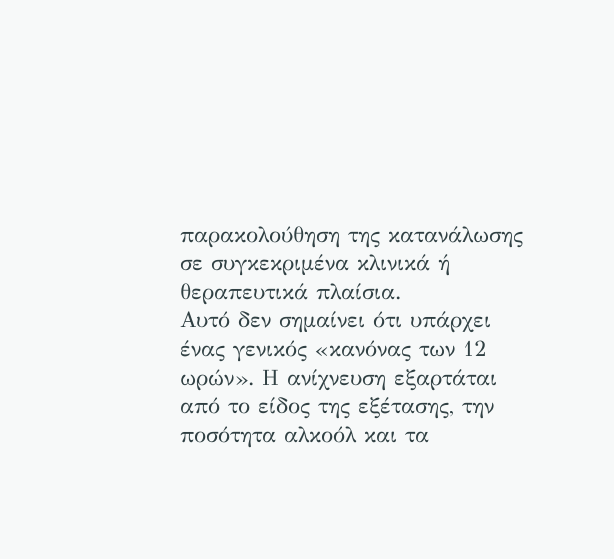παρακολούθηση της κατανάλωσης σε συγκεκριμένα κλινικά ή θεραπευτικά πλαίσια.
Αυτό δεν σημαίνει ότι υπάρχει ένας γενικός «κανόνας των 12 ωρών». Η ανίχνευση εξαρτάται από το είδος της εξέτασης, την ποσότητα αλκοόλ και τα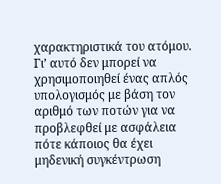χαρακτηριστικά του ατόμου. Γι’ αυτό δεν μπορεί να χρησιμοποιηθεί ένας απλός υπολογισμός με βάση τον αριθμό των ποτών για να προβλεφθεί με ασφάλεια πότε κάποιος θα έχει μηδενική συγκέντρωση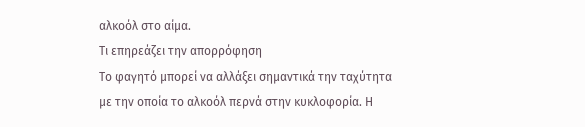αλκοόλ στο αίμα.
Τι επηρεάζει την απορρόφηση
Το φαγητό μπορεί να αλλάξει σημαντικά την ταχύτητα με την οποία το αλκοόλ περνά στην κυκλοφορία. Η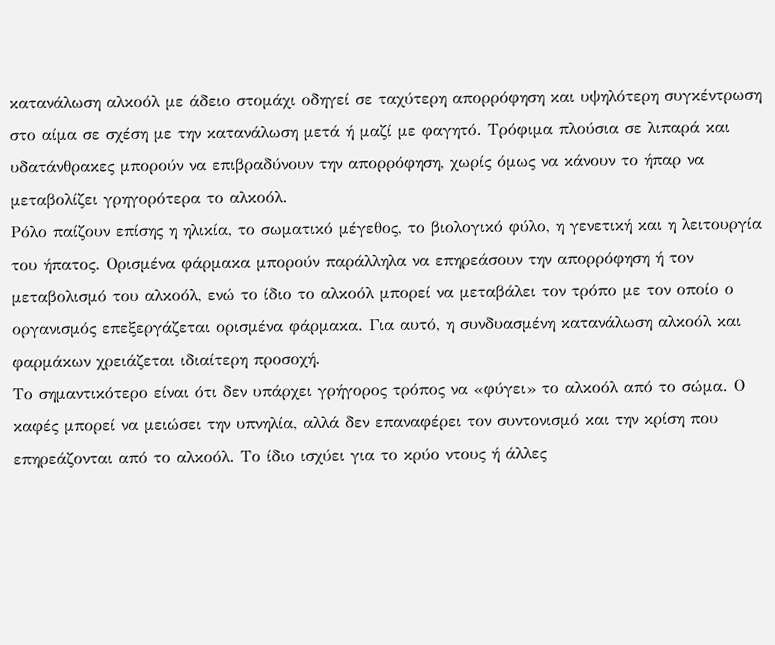κατανάλωση αλκοόλ με άδειο στομάχι οδηγεί σε ταχύτερη απορρόφηση και υψηλότερη συγκέντρωση στο αίμα σε σχέση με την κατανάλωση μετά ή μαζί με φαγητό. Τρόφιμα πλούσια σε λιπαρά και υδατάνθρακες μπορούν να επιβραδύνουν την απορρόφηση, χωρίς όμως να κάνουν το ήπαρ να μεταβολίζει γρηγορότερα το αλκοόλ.
Ρόλο παίζουν επίσης η ηλικία, το σωματικό μέγεθος, το βιολογικό φύλο, η γενετική και η λειτουργία του ήπατος. Ορισμένα φάρμακα μπορούν παράλληλα να επηρεάσουν την απορρόφηση ή τον μεταβολισμό του αλκοόλ, ενώ το ίδιο το αλκοόλ μπορεί να μεταβάλει τον τρόπο με τον οποίο ο οργανισμός επεξεργάζεται ορισμένα φάρμακα. Για αυτό, η συνδυασμένη κατανάλωση αλκοόλ και φαρμάκων χρειάζεται ιδιαίτερη προσοχή.
Το σημαντικότερο είναι ότι δεν υπάρχει γρήγορος τρόπος να «φύγει» το αλκοόλ από το σώμα. Ο καφές μπορεί να μειώσει την υπνηλία, αλλά δεν επαναφέρει τον συντονισμό και την κρίση που επηρεάζονται από το αλκοόλ. Το ίδιο ισχύει για το κρύο ντους ή άλλες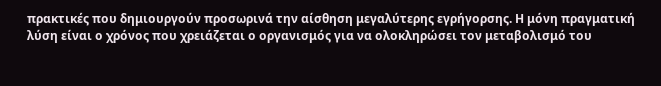πρακτικές που δημιουργούν προσωρινά την αίσθηση μεγαλύτερης εγρήγορσης. Η μόνη πραγματική λύση είναι ο χρόνος που χρειάζεται ο οργανισμός για να ολοκληρώσει τον μεταβολισμό του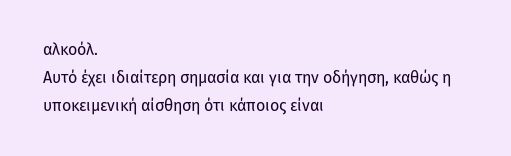αλκοόλ.
Αυτό έχει ιδιαίτερη σημασία και για την οδήγηση, καθώς η υποκειμενική αίσθηση ότι κάποιος είναι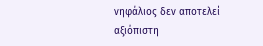νηφάλιος δεν αποτελεί αξιόπιστη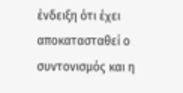ένδειξη ότι έχει αποκατασταθεί ο συντονισμός και η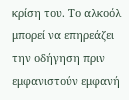κρίση του. Το αλκοόλ μπορεί να επηρεάζει την οδήγηση πριν εμφανιστούν εμφανή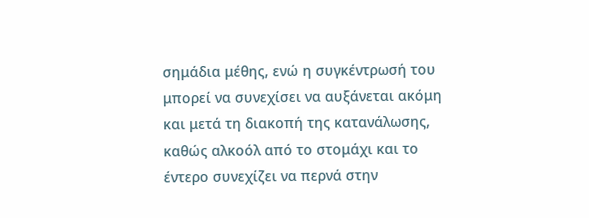σημάδια μέθης, ενώ η συγκέντρωσή του μπορεί να συνεχίσει να αυξάνεται ακόμη και μετά τη διακοπή της κατανάλωσης, καθώς αλκοόλ από το στομάχι και το έντερο συνεχίζει να περνά στην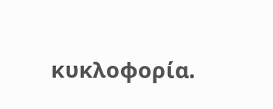κυκλοφορία.